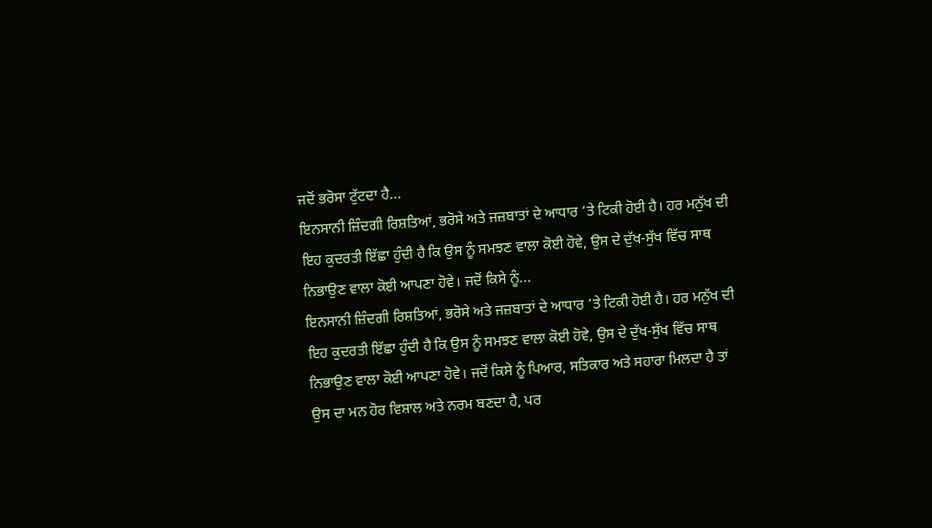ਜਦੋਂ ਭਰੋਸਾ ਟੁੱਟਦਾ ਹੈ...
ਇਨਸਾਨੀ ਜ਼ਿੰਦਗੀ ਰਿਸ਼ਤਿਆਂ, ਭਰੋਸੇ ਅਤੇ ਜਜ਼ਬਾਤਾਂ ਦੇ ਆਧਾਰ ’ਤੇ ਟਿਕੀ ਹੋਈ ਹੈ। ਹਰ ਮਨੁੱਖ ਦੀ ਇਹ ਕੁਦਰਤੀ ਇੱਛਾ ਹੁੰਦੀ ਹੈ ਕਿ ਉਸ ਨੂੰ ਸਮਝਣ ਵਾਲਾ ਕੋਈ ਹੋਵੇ, ਉਸ ਦੇ ਦੁੱਖ-ਸੁੱਖ ਵਿੱਚ ਸਾਥ ਨਿਭਾਉਣ ਵਾਲਾ ਕੋਈ ਆਪਣਾ ਹੋਵੇ। ਜਦੋਂ ਕਿਸੇ ਨੂੰ...
ਇਨਸਾਨੀ ਜ਼ਿੰਦਗੀ ਰਿਸ਼ਤਿਆਂ, ਭਰੋਸੇ ਅਤੇ ਜਜ਼ਬਾਤਾਂ ਦੇ ਆਧਾਰ ’ਤੇ ਟਿਕੀ ਹੋਈ ਹੈ। ਹਰ ਮਨੁੱਖ ਦੀ ਇਹ ਕੁਦਰਤੀ ਇੱਛਾ ਹੁੰਦੀ ਹੈ ਕਿ ਉਸ ਨੂੰ ਸਮਝਣ ਵਾਲਾ ਕੋਈ ਹੋਵੇ, ਉਸ ਦੇ ਦੁੱਖ-ਸੁੱਖ ਵਿੱਚ ਸਾਥ ਨਿਭਾਉਣ ਵਾਲਾ ਕੋਈ ਆਪਣਾ ਹੋਵੇ। ਜਦੋਂ ਕਿਸੇ ਨੂੰ ਪਿਆਰ, ਸਤਿਕਾਰ ਅਤੇ ਸਹਾਰਾ ਮਿਲਦਾ ਹੈ ਤਾਂ ਉਸ ਦਾ ਮਨ ਹੋਰ ਵਿਸ਼ਾਲ ਅਤੇ ਨਰਮ ਬਣਦਾ ਹੈ, ਪਰ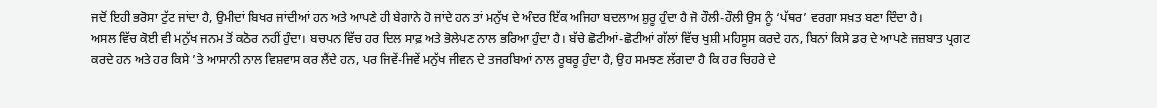ਜਦੋਂ ਇਹੀ ਭਰੋਸਾ ਟੁੱਟ ਜਾਂਦਾ ਹੈ, ਉਮੀਦਾਂ ਬਿਖਰ ਜਾਂਦੀਆਂ ਹਨ ਅਤੇ ਆਪਣੇ ਹੀ ਬੇਗਾਨੇ ਹੋ ਜਾਂਦੇ ਹਨ ਤਾਂ ਮਨੁੱਖ ਦੇ ਅੰਦਰ ਇੱਕ ਅਜਿਹਾ ਬਦਲਾਅ ਸ਼ੁਰੂ ਹੁੰਦਾ ਹੈ ਜੋ ਹੌਲੀ-ਹੌਲੀ ਉਸ ਨੂੰ ‘ਪੱਥਰ’ ਵਰਗਾ ਸਖ਼ਤ ਬਣਾ ਦਿੰਦਾ ਹੈ।
ਅਸਲ ਵਿੱਚ ਕੋਈ ਵੀ ਮਨੁੱਖ ਜਨਮ ਤੋਂ ਕਠੋਰ ਨਹੀਂ ਹੁੰਦਾ। ਬਚਪਨ ਵਿੱਚ ਹਰ ਦਿਲ ਸਾਫ਼ ਅਤੇ ਭੋਲੇਪਣ ਨਾਲ ਭਰਿਆ ਹੁੰਦਾ ਹੈ। ਬੱਚੇ ਛੋਟੀਆਂ-ਛੋਟੀਆਂ ਗੱਲਾਂ ਵਿੱਚ ਖੁਸ਼ੀ ਮਹਿਸੂਸ ਕਰਦੇ ਹਨ, ਬਿਨਾਂ ਕਿਸੇ ਡਰ ਦੇ ਆਪਣੇ ਜਜ਼ਬਾਤ ਪ੍ਰਗਟ ਕਰਦੇ ਹਨ ਅਤੇ ਹਰ ਕਿਸੇ ’ਤੇ ਆਸਾਨੀ ਨਾਲ ਵਿਸ਼ਵਾਸ ਕਰ ਲੈਂਦੇ ਹਨ, ਪਰ ਜਿਵੇਂ-ਜਿਵੇਂ ਮਨੁੱਖ ਜੀਵਨ ਦੇ ਤਜਰਬਿਆਂ ਨਾਲ ਰੂਬਰੂ ਹੁੰਦਾ ਹੈ, ਉਹ ਸਮਝਣ ਲੱਗਦਾ ਹੈ ਕਿ ਹਰ ਚਿਹਰੇ ਦੇ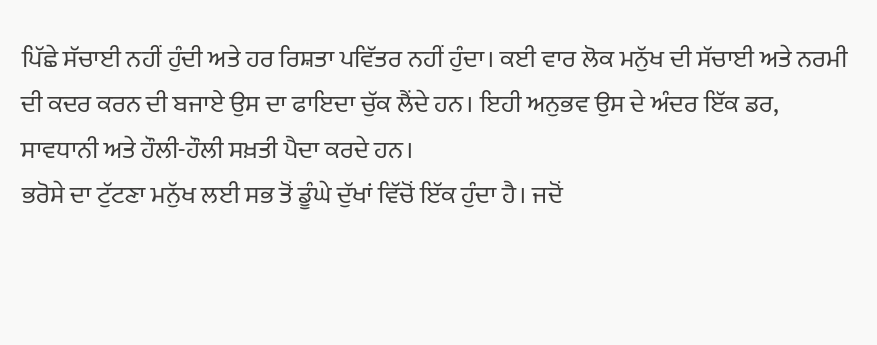ਪਿੱਛੇ ਸੱਚਾਈ ਨਹੀਂ ਹੁੰਦੀ ਅਤੇ ਹਰ ਰਿਸ਼ਤਾ ਪਵਿੱਤਰ ਨਹੀਂ ਹੁੰਦਾ। ਕਈ ਵਾਰ ਲੋਕ ਮਨੁੱਖ ਦੀ ਸੱਚਾਈ ਅਤੇ ਨਰਮੀ ਦੀ ਕਦਰ ਕਰਨ ਦੀ ਬਜਾਏ ਉਸ ਦਾ ਫਾਇਦਾ ਚੁੱਕ ਲੈਂਦੇ ਹਨ। ਇਹੀ ਅਨੁਭਵ ਉਸ ਦੇ ਅੰਦਰ ਇੱਕ ਡਰ, ਸਾਵਧਾਨੀ ਅਤੇ ਹੌਲੀ-ਹੌਲੀ ਸਖ਼ਤੀ ਪੈਦਾ ਕਰਦੇ ਹਨ।
ਭਰੋਸੇ ਦਾ ਟੁੱਟਣਾ ਮਨੁੱਖ ਲਈ ਸਭ ਤੋਂ ਡੂੰਘੇ ਦੁੱਖਾਂ ਵਿੱਚੋਂ ਇੱਕ ਹੁੰਦਾ ਹੈ। ਜਦੋਂ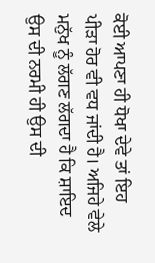ਕੋਈ ਆਪਣਾ ਹੀ ਧੋਖਾ ਦੇਵੇ ਤਾਂ ਇਹ ਪੀੜਾ ਹੋਰ ਵੀ ਵਧ ਜਾਂਦੀ ਹੈ। ਅਜਿਹੇ ਵੇਲੇ ਮਨੁੱਖ ਨੂੰ ਲੱਗਣ ਲੱਗਦਾ ਹੈ ਕਿ ਸ਼ਾਇਦ ਉਸ ਦੀ ਨਰਮੀ ਹੀ ਉਸ ਦੀ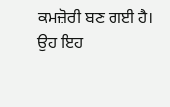ਕਮਜ਼ੋਰੀ ਬਣ ਗਈ ਹੈ। ਉਹ ਇਹ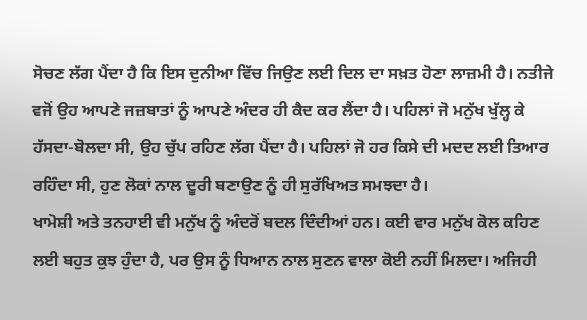ਸੋਚਣ ਲੱਗ ਪੈਂਦਾ ਹੈ ਕਿ ਇਸ ਦੁਨੀਆ ਵਿੱਚ ਜਿਉਣ ਲਈ ਦਿਲ ਦਾ ਸਖ਼ਤ ਹੋਣਾ ਲਾਜ਼ਮੀ ਹੈ। ਨਤੀਜੇ ਵਜੋਂ ਉਹ ਆਪਣੇ ਜਜ਼ਬਾਤਾਂ ਨੂੰ ਆਪਣੇ ਅੰਦਰ ਹੀ ਕੈਦ ਕਰ ਲੈਂਦਾ ਹੈ। ਪਹਿਲਾਂ ਜੋ ਮਨੁੱਖ ਖੁੱਲ੍ਹ ਕੇ ਹੱਸਦਾ-ਬੋਲਦਾ ਸੀ, ਉਹ ਚੁੱਪ ਰਹਿਣ ਲੱਗ ਪੈਂਦਾ ਹੈ। ਪਹਿਲਾਂ ਜੋ ਹਰ ਕਿਸੇ ਦੀ ਮਦਦ ਲਈ ਤਿਆਰ ਰਹਿੰਦਾ ਸੀ, ਹੁਣ ਲੋਕਾਂ ਨਾਲ ਦੂਰੀ ਬਣਾਉਣ ਨੂੰ ਹੀ ਸੁਰੱਖਿਅਤ ਸਮਝਦਾ ਹੈ।
ਖਾਮੋਸ਼ੀ ਅਤੇ ਤਨਹਾਈ ਵੀ ਮਨੁੱਖ ਨੂੰ ਅੰਦਰੋਂ ਬਦਲ ਦਿੰਦੀਆਂ ਹਨ। ਕਈ ਵਾਰ ਮਨੁੱਖ ਕੋਲ ਕਹਿਣ ਲਈ ਬਹੁਤ ਕੁਝ ਹੁੰਦਾ ਹੈ, ਪਰ ਉਸ ਨੂੰ ਧਿਆਨ ਨਾਲ ਸੁਣਨ ਵਾਲਾ ਕੋਈ ਨਹੀਂ ਮਿਲਦਾ। ਅਜਿਹੀ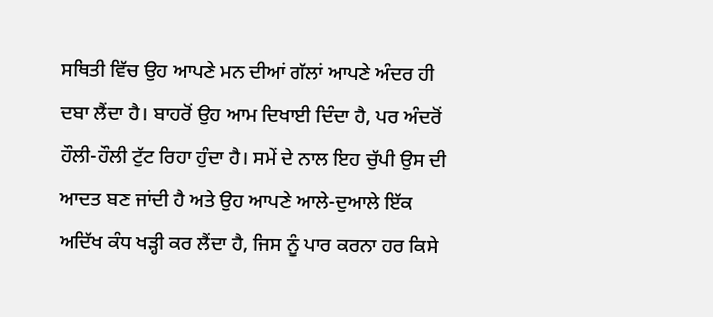ਸਥਿਤੀ ਵਿੱਚ ਉਹ ਆਪਣੇ ਮਨ ਦੀਆਂ ਗੱਲਾਂ ਆਪਣੇ ਅੰਦਰ ਹੀ ਦਬਾ ਲੈਂਦਾ ਹੈ। ਬਾਹਰੋਂ ਉਹ ਆਮ ਦਿਖਾਈ ਦਿੰਦਾ ਹੈ, ਪਰ ਅੰਦਰੋਂ ਹੌਲੀ-ਹੌਲੀ ਟੁੱਟ ਰਿਹਾ ਹੁੰਦਾ ਹੈ। ਸਮੇਂ ਦੇ ਨਾਲ ਇਹ ਚੁੱਪੀ ਉਸ ਦੀ ਆਦਤ ਬਣ ਜਾਂਦੀ ਹੈ ਅਤੇ ਉਹ ਆਪਣੇ ਆਲੇ-ਦੁਆਲੇ ਇੱਕ ਅਦਿੱਖ ਕੰਧ ਖੜ੍ਹੀ ਕਰ ਲੈਂਦਾ ਹੈ, ਜਿਸ ਨੂੰ ਪਾਰ ਕਰਨਾ ਹਰ ਕਿਸੇ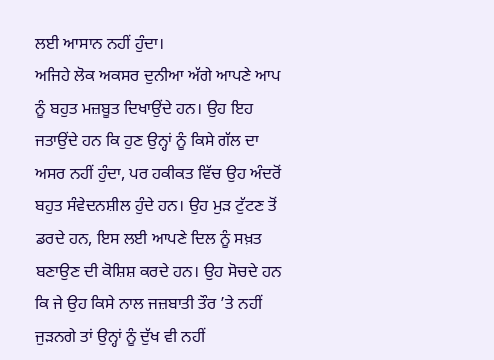ਲਈ ਆਸਾਨ ਨਹੀਂ ਹੁੰਦਾ।
ਅਜਿਹੇ ਲੋਕ ਅਕਸਰ ਦੁਨੀਆ ਅੱਗੇ ਆਪਣੇ ਆਪ ਨੂੰ ਬਹੁਤ ਮਜ਼ਬੂਤ ਦਿਖਾਉਂਦੇ ਹਨ। ਉਹ ਇਹ ਜਤਾਉਂਦੇ ਹਨ ਕਿ ਹੁਣ ਉਨ੍ਹਾਂ ਨੂੰ ਕਿਸੇ ਗੱਲ ਦਾ ਅਸਰ ਨਹੀਂ ਹੁੰਦਾ, ਪਰ ਹਕੀਕਤ ਵਿੱਚ ਉਹ ਅੰਦਰੋਂ ਬਹੁਤ ਸੰਵੇਦਨਸ਼ੀਲ ਹੁੰਦੇ ਹਨ। ਉਹ ਮੁੜ ਟੁੱਟਣ ਤੋਂ ਡਰਦੇ ਹਨ, ਇਸ ਲਈ ਆਪਣੇ ਦਿਲ ਨੂੰ ਸਖ਼ਤ ਬਣਾਉਣ ਦੀ ਕੋਸ਼ਿਸ਼ ਕਰਦੇ ਹਨ। ਉਹ ਸੋਚਦੇ ਹਨ ਕਿ ਜੇ ਉਹ ਕਿਸੇ ਨਾਲ ਜਜ਼ਬਾਤੀ ਤੌਰ ’ਤੇ ਨਹੀਂ ਜੁੜਨਗੇ ਤਾਂ ਉਨ੍ਹਾਂ ਨੂੰ ਦੁੱਖ ਵੀ ਨਹੀਂ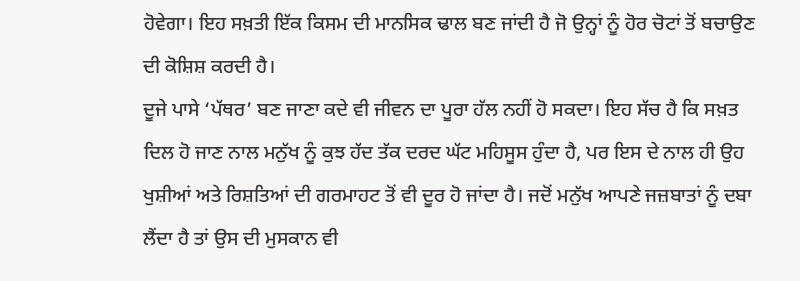ਹੋਵੇਗਾ। ਇਹ ਸਖ਼ਤੀ ਇੱਕ ਕਿਸਮ ਦੀ ਮਾਨਸਿਕ ਢਾਲ ਬਣ ਜਾਂਦੀ ਹੈ ਜੋ ਉਨ੍ਹਾਂ ਨੂੰ ਹੋਰ ਚੋਟਾਂ ਤੋਂ ਬਚਾਉਣ ਦੀ ਕੋਸ਼ਿਸ਼ ਕਰਦੀ ਹੈ।
ਦੂਜੇ ਪਾਸੇ ‘ਪੱਥਰ’ ਬਣ ਜਾਣਾ ਕਦੇ ਵੀ ਜੀਵਨ ਦਾ ਪੂਰਾ ਹੱਲ ਨਹੀਂ ਹੋ ਸਕਦਾ। ਇਹ ਸੱਚ ਹੈ ਕਿ ਸਖ਼ਤ ਦਿਲ ਹੋ ਜਾਣ ਨਾਲ ਮਨੁੱਖ ਨੂੰ ਕੁਝ ਹੱਦ ਤੱਕ ਦਰਦ ਘੱਟ ਮਹਿਸੂਸ ਹੁੰਦਾ ਹੈ, ਪਰ ਇਸ ਦੇ ਨਾਲ ਹੀ ਉਹ ਖੁਸ਼ੀਆਂ ਅਤੇ ਰਿਸ਼ਤਿਆਂ ਦੀ ਗਰਮਾਹਟ ਤੋਂ ਵੀ ਦੂਰ ਹੋ ਜਾਂਦਾ ਹੈ। ਜਦੋਂ ਮਨੁੱਖ ਆਪਣੇ ਜਜ਼ਬਾਤਾਂ ਨੂੰ ਦਬਾ ਲੈਂਦਾ ਹੈ ਤਾਂ ਉਸ ਦੀ ਮੁਸਕਾਨ ਵੀ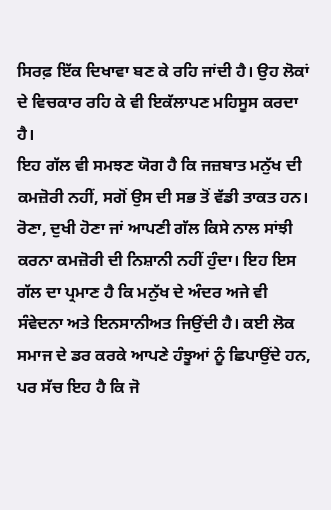ਸਿਰਫ਼ ਇੱਕ ਦਿਖਾਵਾ ਬਣ ਕੇ ਰਹਿ ਜਾਂਦੀ ਹੈ। ਉਹ ਲੋਕਾਂ ਦੇ ਵਿਚਕਾਰ ਰਹਿ ਕੇ ਵੀ ਇਕੱਲਾਪਣ ਮਹਿਸੂਸ ਕਰਦਾ ਹੈ।
ਇਹ ਗੱਲ ਵੀ ਸਮਝਣ ਯੋਗ ਹੈ ਕਿ ਜਜ਼ਬਾਤ ਮਨੁੱਖ ਦੀ ਕਮਜ਼ੋਰੀ ਨਹੀਂ, ਸਗੋਂ ਉਸ ਦੀ ਸਭ ਤੋਂ ਵੱਡੀ ਤਾਕਤ ਹਨ। ਰੋਣਾ, ਦੁਖੀ ਹੋਣਾ ਜਾਂ ਆਪਣੀ ਗੱਲ ਕਿਸੇ ਨਾਲ ਸਾਂਝੀ ਕਰਨਾ ਕਮਜ਼ੋਰੀ ਦੀ ਨਿਸ਼ਾਨੀ ਨਹੀਂ ਹੁੰਦਾ। ਇਹ ਇਸ ਗੱਲ ਦਾ ਪ੍ਰਮਾਣ ਹੈ ਕਿ ਮਨੁੱਖ ਦੇ ਅੰਦਰ ਅਜੇ ਵੀ ਸੰਵੇਦਨਾ ਅਤੇ ਇਨਸਾਨੀਅਤ ਜਿਉਂਦੀ ਹੈ। ਕਈ ਲੋਕ ਸਮਾਜ ਦੇ ਡਰ ਕਰਕੇ ਆਪਣੇ ਹੰਝੂਆਂ ਨੂੰ ਛਿਪਾਉਂਦੇ ਹਨ, ਪਰ ਸੱਚ ਇਹ ਹੈ ਕਿ ਜੋ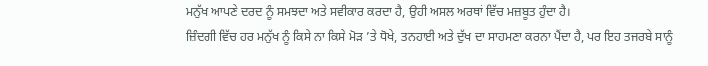ਮਨੁੱਖ ਆਪਣੇ ਦਰਦ ਨੂੰ ਸਮਝਦਾ ਅਤੇ ਸਵੀਕਾਰ ਕਰਦਾ ਹੈ, ਉਹੀ ਅਸਲ ਅਰਥਾਂ ਵਿੱਚ ਮਜ਼ਬੂਤ ਹੁੰਦਾ ਹੈ।
ਜ਼ਿੰਦਗੀ ਵਿੱਚ ਹਰ ਮਨੁੱਖ ਨੂੰ ਕਿਸੇ ਨਾ ਕਿਸੇ ਮੋੜ ’ਤੇ ਧੋਖੇ, ਤਨਹਾਈ ਅਤੇ ਦੁੱਖ ਦਾ ਸਾਹਮਣਾ ਕਰਨਾ ਪੈਂਦਾ ਹੈ, ਪਰ ਇਹ ਤਜਰਬੇ ਸਾਨੂੰ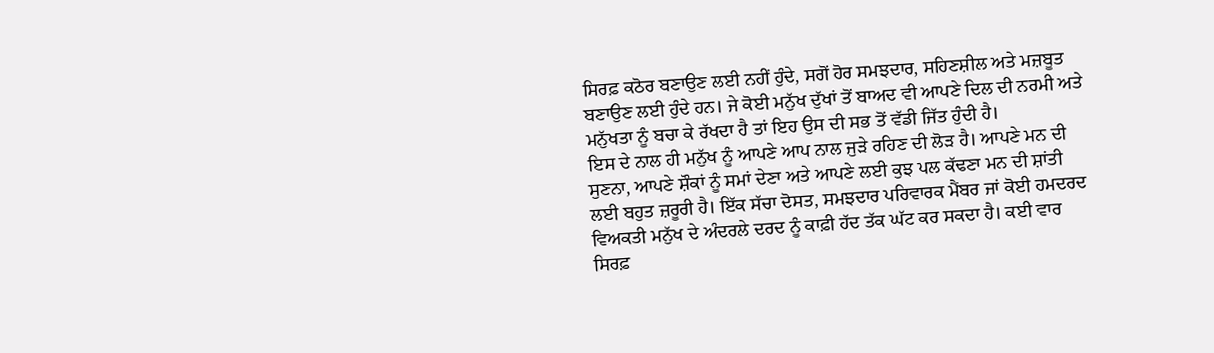ਸਿਰਫ਼ ਕਠੋਰ ਬਣਾਉਣ ਲਈ ਨਹੀਂ ਹੁੰਦੇ, ਸਗੋਂ ਹੋਰ ਸਮਝਦਾਰ, ਸਹਿਣਸ਼ੀਲ ਅਤੇ ਮਜ਼ਬੂਤ ਬਣਾਉਣ ਲਈ ਹੁੰਦੇ ਹਨ। ਜੇ ਕੋਈ ਮਨੁੱਖ ਦੁੱਖਾਂ ਤੋਂ ਬਾਅਦ ਵੀ ਆਪਣੇ ਦਿਲ ਦੀ ਨਰਮੀ ਅਤੇ ਮਨੁੱਖਤਾ ਨੂੰ ਬਚਾ ਕੇ ਰੱਖਦਾ ਹੈ ਤਾਂ ਇਹ ਉਸ ਦੀ ਸਭ ਤੋਂ ਵੱਡੀ ਜਿੱਤ ਹੁੰਦੀ ਹੈ।
ਇਸ ਦੇ ਨਾਲ ਹੀ ਮਨੁੱਖ ਨੂੰ ਆਪਣੇ ਆਪ ਨਾਲ ਜੁੜੇ ਰਹਿਣ ਦੀ ਲੋੜ ਹੈ। ਆਪਣੇ ਮਨ ਦੀ ਸੁਣਨਾ, ਆਪਣੇ ਸ਼ੌਕਾਂ ਨੂੰ ਸਮਾਂ ਦੇਣਾ ਅਤੇ ਆਪਣੇ ਲਈ ਕੁਝ ਪਲ ਕੱਢਣਾ ਮਨ ਦੀ ਸ਼ਾਂਤੀ ਲਈ ਬਹੁਤ ਜ਼ਰੂਰੀ ਹੈ। ਇੱਕ ਸੱਚਾ ਦੋਸਤ, ਸਮਝਦਾਰ ਪਰਿਵਾਰਕ ਮੈਂਬਰ ਜਾਂ ਕੋਈ ਹਮਦਰਦ ਵਿਅਕਤੀ ਮਨੁੱਖ ਦੇ ਅੰਦਰਲੇ ਦਰਦ ਨੂੰ ਕਾਫ਼ੀ ਹੱਦ ਤੱਕ ਘੱਟ ਕਰ ਸਕਦਾ ਹੈ। ਕਈ ਵਾਰ ਸਿਰਫ਼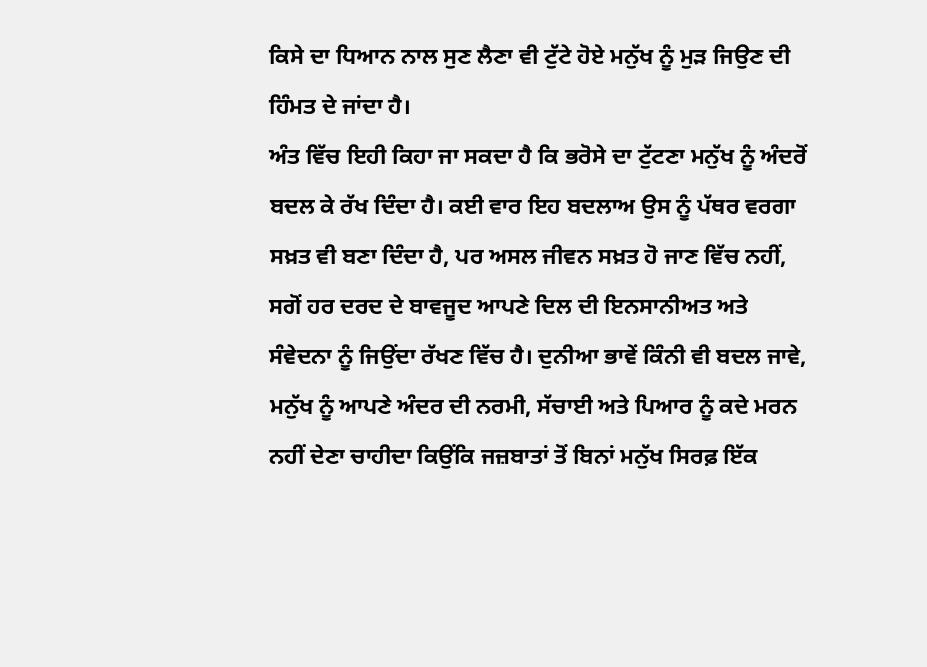ਕਿਸੇ ਦਾ ਧਿਆਨ ਨਾਲ ਸੁਣ ਲੈਣਾ ਵੀ ਟੁੱਟੇ ਹੋਏ ਮਨੁੱਖ ਨੂੰ ਮੁੜ ਜਿਉਣ ਦੀ ਹਿੰਮਤ ਦੇ ਜਾਂਦਾ ਹੈ।
ਅੰਤ ਵਿੱਚ ਇਹੀ ਕਿਹਾ ਜਾ ਸਕਦਾ ਹੈ ਕਿ ਭਰੋਸੇ ਦਾ ਟੁੱਟਣਾ ਮਨੁੱਖ ਨੂੰ ਅੰਦਰੋਂ ਬਦਲ ਕੇ ਰੱਖ ਦਿੰਦਾ ਹੈ। ਕਈ ਵਾਰ ਇਹ ਬਦਲਾਅ ਉਸ ਨੂੰ ਪੱਥਰ ਵਰਗਾ ਸਖ਼ਤ ਵੀ ਬਣਾ ਦਿੰਦਾ ਹੈ, ਪਰ ਅਸਲ ਜੀਵਨ ਸਖ਼ਤ ਹੋ ਜਾਣ ਵਿੱਚ ਨਹੀਂ, ਸਗੋਂ ਹਰ ਦਰਦ ਦੇ ਬਾਵਜੂਦ ਆਪਣੇ ਦਿਲ ਦੀ ਇਨਸਾਨੀਅਤ ਅਤੇ ਸੰਵੇਦਨਾ ਨੂੰ ਜਿਉਂਦਾ ਰੱਖਣ ਵਿੱਚ ਹੈ। ਦੁਨੀਆ ਭਾਵੇਂ ਕਿੰਨੀ ਵੀ ਬਦਲ ਜਾਵੇ, ਮਨੁੱਖ ਨੂੰ ਆਪਣੇ ਅੰਦਰ ਦੀ ਨਰਮੀ, ਸੱਚਾਈ ਅਤੇ ਪਿਆਰ ਨੂੰ ਕਦੇ ਮਰਨ ਨਹੀਂ ਦੇਣਾ ਚਾਹੀਦਾ ਕਿਉਂਕਿ ਜਜ਼ਬਾਤਾਂ ਤੋਂ ਬਿਨਾਂ ਮਨੁੱਖ ਸਿਰਫ਼ ਇੱਕ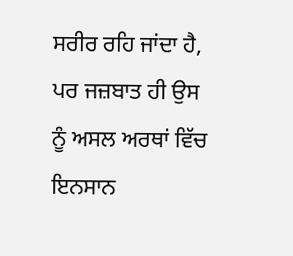ਸਰੀਰ ਰਹਿ ਜਾਂਦਾ ਹੈ, ਪਰ ਜਜ਼ਬਾਤ ਹੀ ਉਸ ਨੂੰ ਅਸਲ ਅਰਥਾਂ ਵਿੱਚ ਇਨਸਾਨ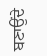ਬਣਾਉਂਦੇ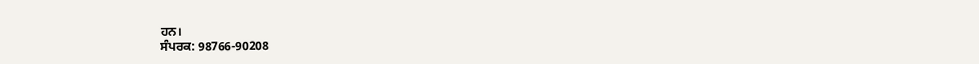ਹਨ।
ਸੰਪਰਕ: 98766-90208